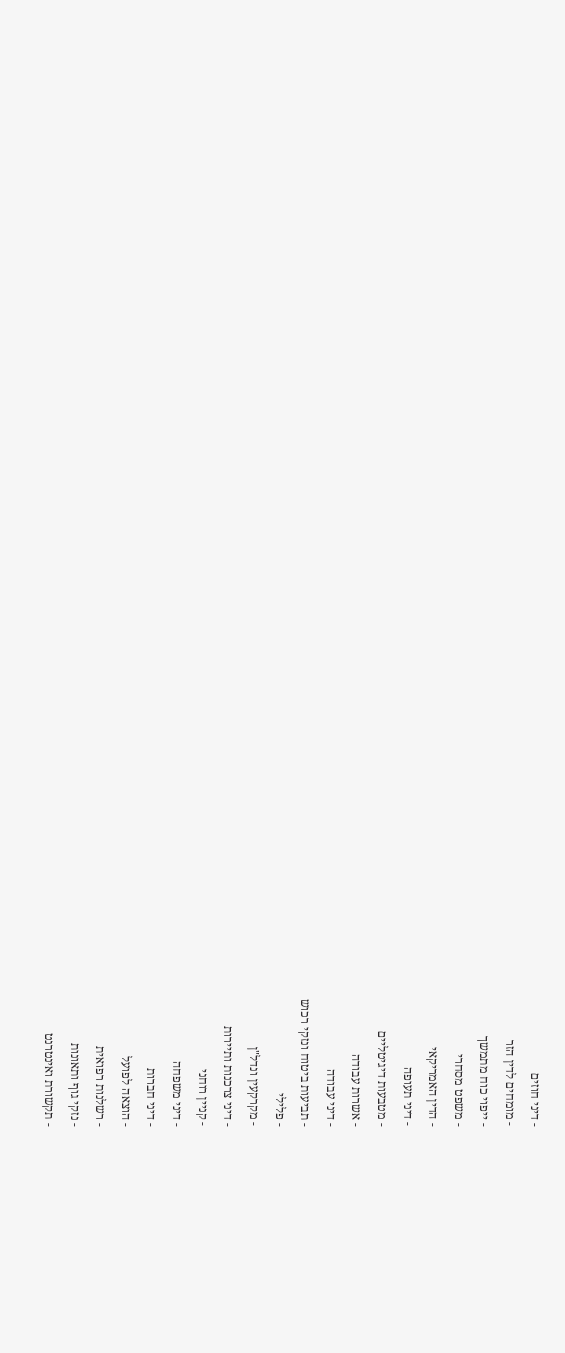- דיני חוזים
- מומחים לדין הזר
- ייפוי כוח מתמשך
- משפט מסחרי
- הדין האמריקאי
- דיני תעופה
- מטבעות דיגיטליים
- אשרות עבודה
- דיני עבודה
- תביעות ביטוח ונזקי רכוש
- פלילי
- מקרקעין ונדל"ן
- דיני צרכנות ותיירות
- קניין רוחני
- דיני משפחה
- דיני חברות
- הוצאה לפועל
- רשלנות רפואית
- נזקי גוף ותאונות
- תקשורת ואינטרנט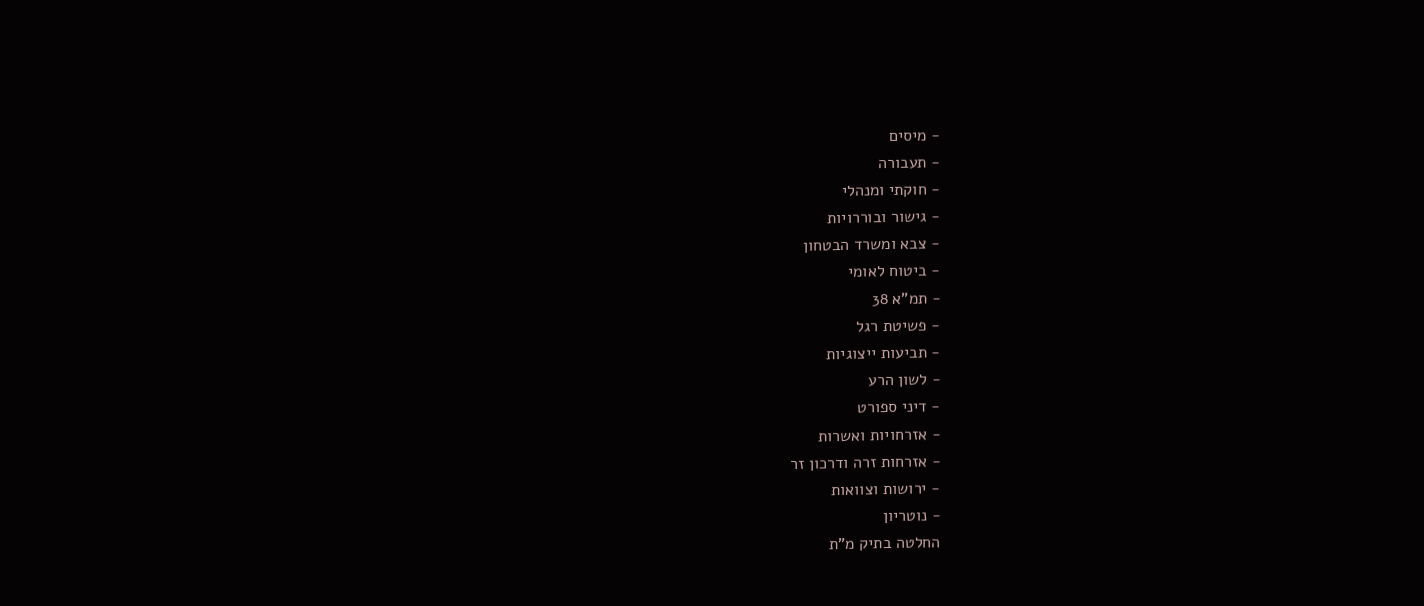- מיסים
- תעבורה
- חוקתי ומנהלי
- גישור ובוררויות
- צבא ומשרד הבטחון
- ביטוח לאומי
- תמ"א 38
- פשיטת רגל
- תביעות ייצוגיות
- לשון הרע
- דיני ספורט
- אזרחויות ואשרות
- אזרחות זרה ודרכון זר
- ירושות וצוואות
- נוטריון
החלטה בתיק מ"ת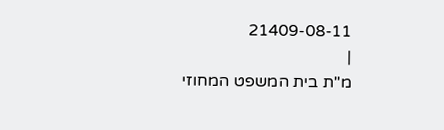21409-08-11
|
מ"ת בית המשפט המחוזי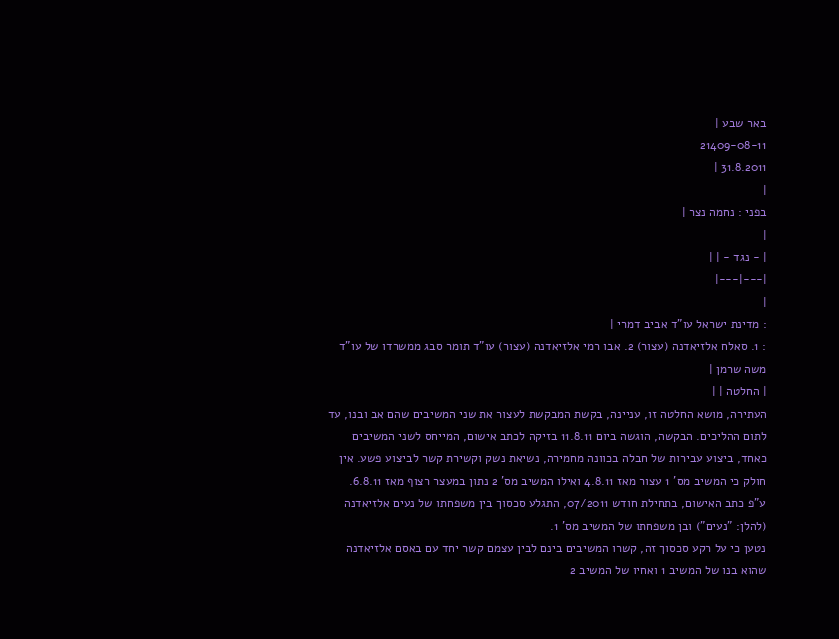באר שבע |
21409-08-11
31.8.2011 |
|
בפני : נחמה נצר |
|
| - נגד - | |
|---|---|
|
: מדינת ישראל עו"ד אביב דמרי |
: 1. סאלח אלזיאדנה (עצור) 2. אבו רמי אלזיאדנה (עצור) עו"ד תומר סבג ממשרדו של עו"ד משה שרמן |
| החלטה | |
העתירה, מושא החלטה זו, עניינה, בקשת המבקשת לעצור את שני המשיבים שהם אב ובנו, עד לתום ההליכים. הבקשה, הוגשה ביום 11.8.11 בזיקה לכתב אישום, המייחס לשני המשיבים כאחד, ביצוע עבירות של חבלה בכוונה מחמירה, נשיאת נשק וקשירת קשר לביצוע פשע. אין חולק כי המשיב מס' 1 עצור מאז 4.8.11 ואילו המשיב מס' 2 נתון במעצר רצוף מאז 6.8.11.
ע"פ כתב האישום, בתחילת חודש 07/2011, התגלע סכסוך בין משפחתו של נעים אלזיאדנה (להלן: "נעים") ובן משפחתו של המשיב מס' 1.
נטען כי על רקע סכסוך זה, קשרו המשיבים בינם לבין עצמם קשר יחד עם באסם אלזיאדנה שהוא בנו של המשיב 1 ואחיו של המשיב 2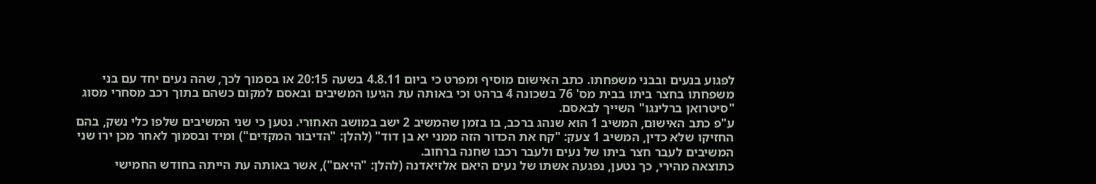לפגוע בנעים ובבני משפחתו. כתב האישום מוסיף ומפרט כי ביום 4.8.11 בשעה 20:15 או בסמוך לכך, שהה נעים יחד עם בני משפחתו בחצר ביתו בבית מס' 76 בשכונה 4 ברהט וכי באותה עת הגיעו המשיבים ובאסם למקום כשהם בתוך רכב מסחרי מסוג "סיטרואן ברלינגו" השייך לבאסם.
ע"פ כתב האישום, המשיב 1 הוא שנהג ברכב, בו בזמן שהמשיב 2 ישב במושב האחורי. נטען כי שני המשיבים שלפו כלי נשק, בהם החזיקו שלא כדין, המשיב 1 צעק: "קח את הכדור הזה ממני יא בן דוד" (להלן: "הדיבור המקדים") ומיד ובסמוך לאחר מכן ירו שני המשיבים לעבר חצר ביתו של נעים ולעבר רכבו שחנה ברחוב.
כתוצאה מהירי, כך נטען, נפגעה אשתו של נעים היאם אלזיאדנה (להלן: "היאם"), אשר באותה עת הייתה בחודש החמישי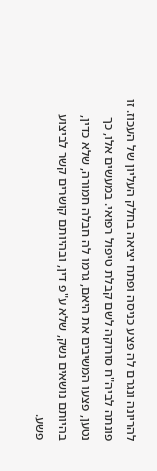להריונה ונגרם לה פצע כניסה ופתח יציאה בחלק העליון של העכוז. זו פונתה לביה"ח סורוקה לשם קבלת טיפול רפואי. במעשים אלו, כך נטען, פצעו המשיבים את היאם, גרמו לה חבלה חמורה, שלא כדין, בהיותם נושאים נשק, שלא ע"פ דין, ובהיותם קושרים קשר לביצוע פשע.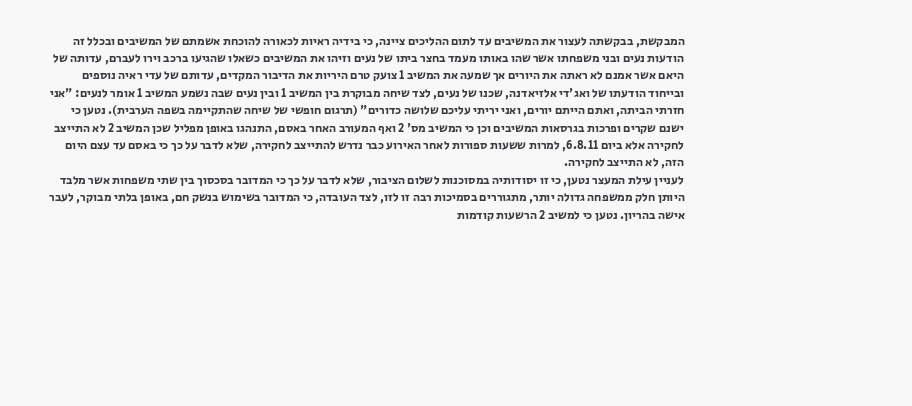המבקשת, בבקשתה לעצור את המשיבים עד לתום ההליכים ציינה, כי בידיה ראיות לכאורה להוכחת אשמתם של המשיבים ובכלל זה הודעות נעים ובני משפחתו אשר שהו באותו מעמד בחצר ביתו של נעים וזיהו את המשיבים כשאלו שהגיעו ברכב וירו לעברם, עדותה של היאם אשר אמנם לא ראתה את היורים אך שמעה את המשיב 1 צועק טרם היריות את הדיבור המקדים, עדותם של עדי ראיה נוספים ובייחוד הודעתו של ואג'די אלזיאדנה, שכנו של נעים, לצד שיחה מבוקרת בין המשיב 1 ובין נעים שבה נשמע המשיב 1 אומר לנעים: "אני חזרתי הביתה, ואתם הייתם יורים, ואני יריתי עליכם שלושה כדורים" (תרגום חופשי של שיחה שהתקיימה בשפה הערבית). נטען כי ישנם שקרים ופרכות בגרסאות המשיבים וכן כי המשיב מס' 2 ואף המעורב האחר באסם, התנהגו באופן מפליל שכן המשיב 2 לא התייצב לחקירה אלא ביום 6.8.11, למרות ששעות ספורות לאחר האירוע כבר נדרש להתייצב לחקירה, שלא לדבר על כך כי באסם עד עצם היום הזה, לא התייצב לחקירה.
לעניין עילת המעצר נטען, כי זו יסודותיה במסוכנות לשלום הציבור, שלא לדבר על כך כי המדובר בסכסוך בין שתי משפחות אשר מלבד היותן חלק ממשפחה גדולה יותר, מתגוררים בסמיכות רבה זו לזו, לצד העובדה, כי המדובר בשימוש בנשק חם, באופן בלתי מבוקר, לעבר אישה בהריון. נטען כי למשיב 2 הרשעות קודמות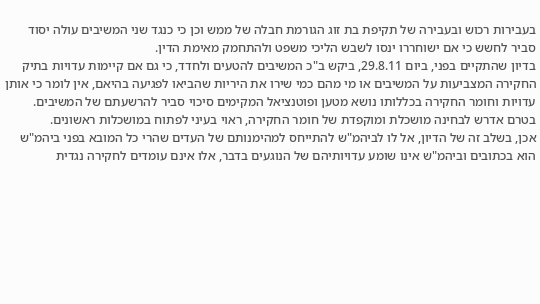בעבירות רכוש ובעבירה של תקיפת בת זוג הגורמת חבלה של ממש וכן כי כנגד שני המשיבים עולה יסוד סביר לחשש כי אם ישוחררו ינסו לשבש הליכי משפט ולהתחמק מאימת הדין.
בדיון שהתקיים בפני, ביום 29.8.11, ביקש ב"כ המשיבים להטעים ולחדד, כי גם אם קיימות עדויות בתיק החקירה המצביעות על המשיבים או מי מהם כמי שירו את היריות שהביאו לפגיעה בהיאם, אין לומר כי אותן עדויות וחומר החקירה בכללותו נושא מטען ופוטנציאל המקימים סיכוי סביר להרשעתם של המשיבים.
בטרם אדרש לבחינה מושכלת ומוקפדת של חומר החקירה, ראוי בעיני לפתוח במושכלות ראשונים.
אכן, בשלב זה של הדיון, אל לו לביהמ"ש להתייחס למהימנותם של העדים שהרי כל המובא בפני ביהמ"ש הוא בכתובים וביהמ"ש אינו שומע עדויותיהם של הנוגעים בדבר, אלו אינם עומדים לחקירה נגדית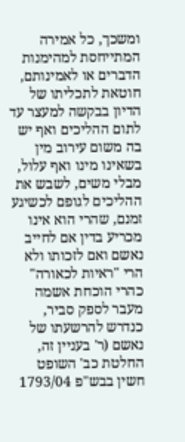ומשכך, כל אמירה המתייחסת למהימנות הדברים או לאמינותם, חוטאת לתכליתו של הדיון בבקשה למעצר עד לתום ההליכים ואף יש בה משום עירוב מין בשאינו מינו ואף עלול, מבלי משים, לשבש את ההליכים לגופם לכשיגע זמנם, שהרי הוא אינו מכריע בדין אם לחייב נאשם ואם לזכותו ולא הרי "ראיות לכאורה" כהרי הוכחת אשמה מעבר לספק סביר, כנדרש להרשעתו של נאשם (ר' בעניין זה, החלטת כב' השופט חשין בבש"פ 1793/04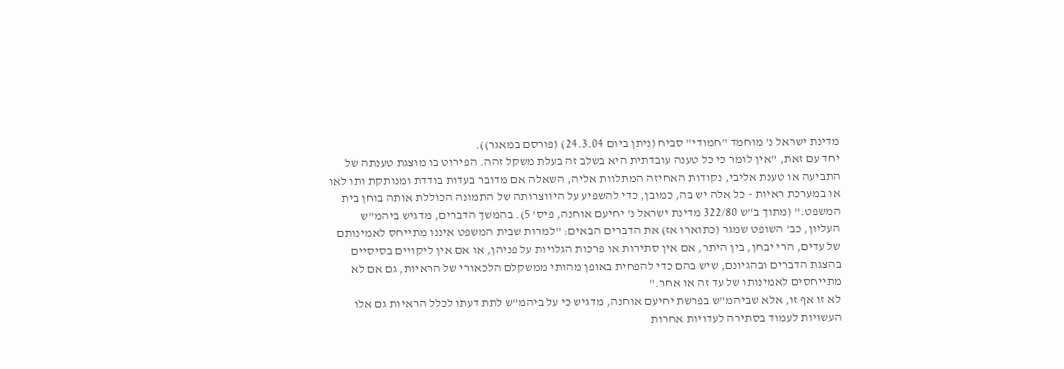מדינת ישראל נ' מוחמד "חמודי" סביח (ניתן ביום 24.3.04) (פורסם במאגר)).
יחד עם זאת, "אין לומר כי כל טענה עובדתית היא בשלב זה בעלת משקל זהה. הפירוט בו מוצגת טענתה של התביעה או טענת אליבי, נקודות האחיזה המתלוות אליה, השאלה אם מדובר בעדות בודדת ומנותקת ותו לאו או במערכת ראיות - כל אלה יש בה, כמובן, כדי להשפיע על היווצרותה של התמונה הכוללת אותה בוחן בית המשפט." (מתוך ב"ש 322/80 מדינת ישראל נ' יחיעם אוחנה, פיס' 5). בהמשך הדברים, מדגיש ביהמ"ש העליון, כב' השופט שמגר (כתוארו אז) את הדברים הבאים: "למרות שבית המשפט איננו מתייחס לאמינותם של עדים, הרי יבחן, בין היתר, אם אין סתירות או פרכות הגלויות על פניהן, או אם אין ליקויים בסיסיים בהצגת הדברים ובהגיונם, שיש בהם כדי להפחית באופן מהותי ממשקלם הלכאורי של הראיות, גם אם לא מתייחסים לאמינותו של עד זה או אחר."
לא זו אף זו, אלא שביהמ"ש בפרשת יחיעם אוחנה, מדגיש כי על ביהמ"ש לתת דעתו לכלל הראיות גם אלו העשויות לעמוד בסתירה לעדויות אחרות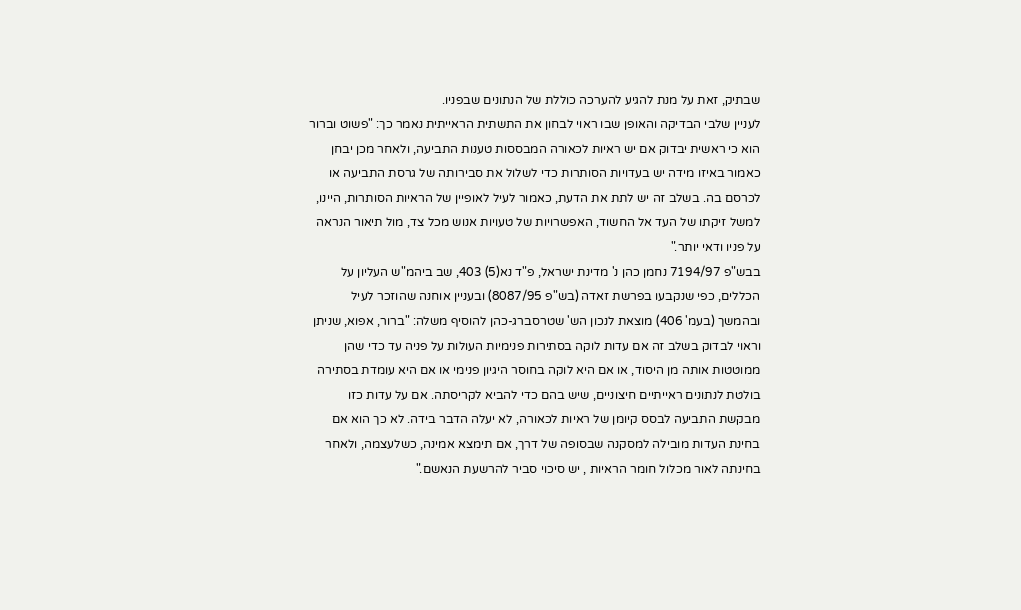שבתיק, זאת על מנת להגיע להערכה כוללת של הנתונים שבפניו.
לעניין שלבי הבדיקה והאופן שבו ראוי לבחון את התשתית הראייתית נאמר כך: "פשוט וברור הוא כי ראשית יבדוק אם יש ראיות לכאורה המבססות טענות התביעה, ולאחר מכן יבחן כאמור באיזו מידה יש בעדויות הסותרות כדי לשלול את סבירותה של גרסת התביעה או לכרסם בה. בשלב זה יש לתת את הדעת, כאמור לעיל לאופיין של הראיות הסותרות, היינו, למשל זיקתו של העד אל החשוד, האפשרויות של טעויות אנוש מכל צד, מול תיאור הנראה על פניו ודאי יותר."
בבש"פ 7194/97 נחמן כהן נ' מדינת ישראל, פ"ד נא(5) 403, שב ביהמ"ש העליון על הכללים, כפי שנקבעו בפרשת זאדה (בש"פ 8087/95) ובעניין אוחנה שהוזכר לעיל ובהמשך (בעמ' 406) מוצאת לנכון הש' שטרסברג-כהן להוסיף משלה: "ברור, אפוא, שניתן וראוי לבדוק בשלב זה אם עדות לוקה בסתירות פנימיות העולות על פניה עד כדי שהן ממוטטות אותה מן היסוד, או אם היא לוקה בחוסר היגיון פנימי או אם היא עומדת בסתירה בולטת לנתונים ראייתיים חיצוניים, שיש בהם כדי להביא לקריסתה. אם על עדות כזו מבקשת התביעה לבסס קיומן של ראיות לכאורה, לא יעלה הדבר בידה. לא כך הוא אם בחינת העדות מובילה למסקנה שבסופה של דרך, אם תימצא אמינה, כשלעצמה, ולאחר בחינתה לאור מכלול חומר הראיות , יש סיכוי סביר להרשעת הנאשם."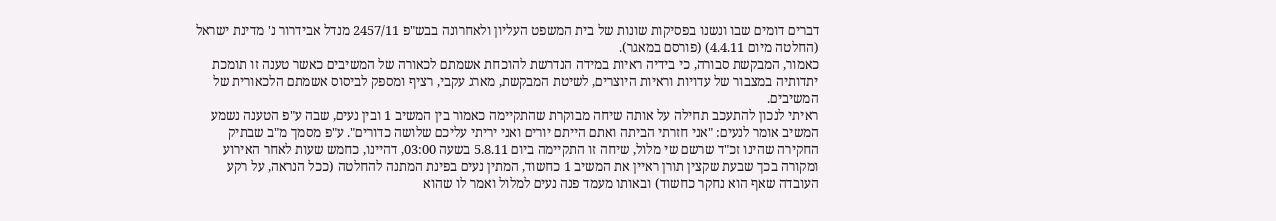דברים דומים שבו ונשנו בפסיקות שונות של בית המשפט העליון ולאחרונה בבש"פ 2457/11 מנדל אבידרור נ' מדינת ישראל (החלטה מיום 4.4.11) (פורסם במאגר).
כאמור, המבקשת סבורה, כי בידיה ראיות במידה הנדרשת להוכחת אשמתם לכאורה של המשיבים כאשר טענה זו תומכת יתדותיה במצבור של עדויות וראיות היוצרים, לשיטת המבקשת, מארג עקבי, רציף ומספק לביסוס אשמתם הלכאורית של המשיבים.
ראיתי לנכון להתעכב תחילה על אותה שיחה מבוקרת שהתקיימה כאמור בין המשיב 1 ובין נעים, שבה ע"פ הטענה נשמע המשיב אומר לנעים: "אני חזרתי הביתה ואתם הייתם יורים ואני יריתי עליכם שלושה כדורים". ע"פ מסמך מ"ב שבתיק החקירה שהינו זכ"ד שרשם שי מלול, שיחה זו התקיימה ביום 5.8.11 בשעה 03:00, דהיינו, כחמש שעות לאחר האירוע ומקורה בכך שבעת שקצין תורן ראיין את המשיב 1 כחשוד, המתין נעים בפינת המתנה להחלטה (ככל הנראה, על רקע העובדה שאף הוא נחקר כחשוד) ובאותו מעמד פנה נעים למלול ואמר לו שהוא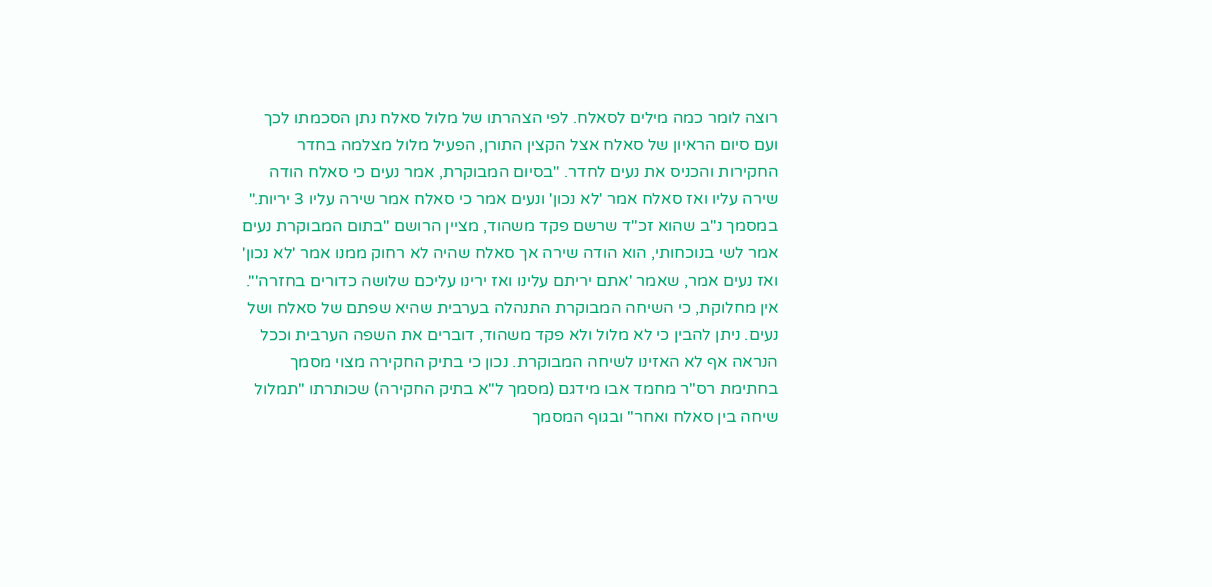רוצה לומר כמה מילים לסאלח. לפי הצהרתו של מלול סאלח נתן הסכמתו לכך ועם סיום הראיון של סאלח אצל הקצין התורן, הפעיל מלול מצלמה בחדר החקירות והכניס את נעים לחדר. "בסיום המבוקרת, אמר נעים כי סאלח הודה שירה עליו ואז סאלח אמר 'לא נכון' ונעים אמר כי סאלח אמר שירה עליו 3 יריות." במסמך נ"ב שהוא זכ"ד שרשם פקד משהוד, מציין הרושם "בתום המבוקרת נעים אמר לשי בנוכחותי, הוא הודה שירה אך סאלח שהיה לא רחוק ממנו אמר 'לא נכון' ואז נעים אמר, שאמר 'אתם יריתם עלינו ואז ירינו עליכם שלושה כדורים בחזרה'".
אין מחלוקת, כי השיחה המבוקרת התנהלה בערבית שהיא שפתם של סאלח ושל נעים. ניתן להבין כי לא מלול ולא פקד משהוד, דוברים את השפה הערבית וככל הנראה אף לא האזינו לשיחה המבוקרת. נכון כי בתיק החקירה מצוי מסמך בחתימת רס"ר מחמד אבו מידגם (מסמך ל"א בתיק החקירה) שכותרתו "תמלול שיחה בין סאלח ואחר" ובגוף המסמך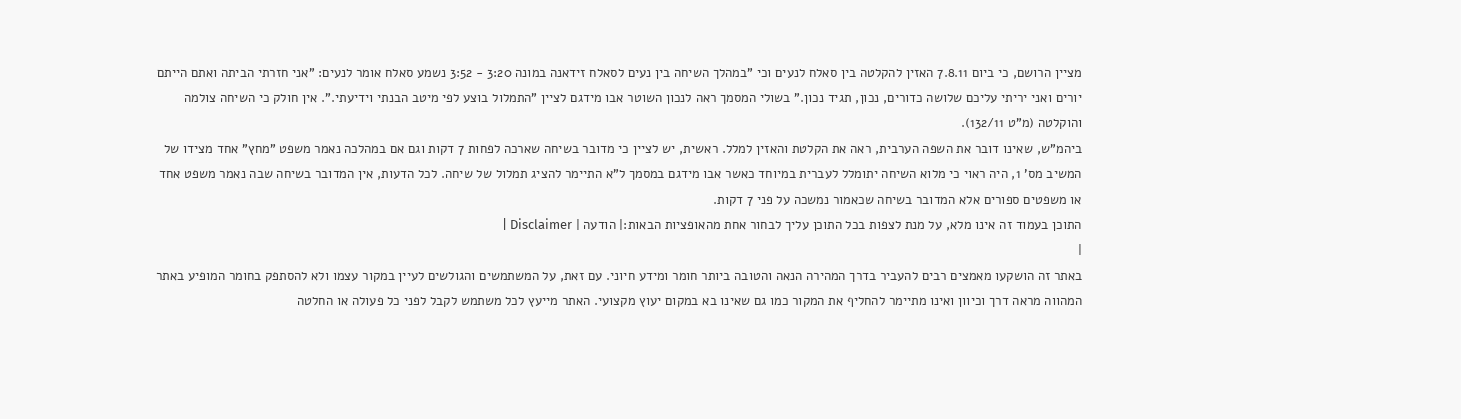מציין הרושם, כי ביום 7.8.11 האזין להקלטה בין סאלח לנעים וכי "במהלך השיחה בין נעים לסאלח זידאנה במונה 3:20 - 3:52 נשמע סאלח אומר לנעים: "אני חזרתי הביתה ואתם הייתם יורים ואני יריתי עליכם שלושה כדורים, נכון, תגיד נכון." בשולי המסמך ראה לנכון השוטר אבו מידגם לציין "התמלול בוצע לפי מיטב הבנתי וידיעתי.". אין חולק כי השיחה צולמה והוקלטה (מ"ט 132/11).
ביהמ"ש, שאינו דובר את השפה הערבית, ראה את הקלטת והאזין למלל. ראשית, יש לציין כי מדובר בשיחה שארכה לפחות 7 דקות וגם אם במהלכה נאמר משפט "מחץ" אחד מצידו של המשיב מס' 1, היה ראוי כי מלוא השיחה יתומלל לעברית במיוחד כאשר אבו מידגם במסמך ל"א התיימר להציג תמלול של שיחה. לכל הדעות, אין המדובר בשיחה שבה נאמר משפט אחד או משפטים ספורים אלא המדובר בשיחה שכאמור נמשכה על פני 7 דקות.
התוכן בעמוד זה אינו מלא, על מנת לצפות בכל התוכן עליך לבחור אחת מהאופציות הבאות:| הודעה | Disclaimer |
|
באתר זה הושקעו מאמצים רבים להעביר בדרך המהירה הנאה והטובה ביותר חומר ומידע חיוני. עם זאת, על המשתמשים והגולשים לעיין במקור עצמו ולא להסתפק בחומר המופיע באתר המהווה מראה דרך וכיוון ואינו מתיימר להחליף את המקור כמו גם שאינו בא במקום יעוץ מקצועי. האתר מייעץ לכל משתמש לקבל לפני כל פעולה או החלטה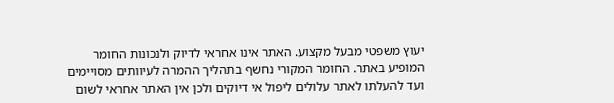יעוץ משפטי מבעל מקצוע. האתר אינו אחראי לדיוק ולנכונות החומר המופיע באתר. החומר המקורי נחשף בתהליך ההמרה לעיוותים מסויימים ועד להעלתו לאתר עלולים ליפול אי דיוקים ולכן אין האתר אחראי לשום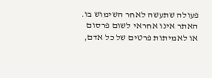פעולה שתעשה לאחר השימוש בו. האתר אינו אחראי לשום פרסום או לאמיתות פרטים של כל אדם,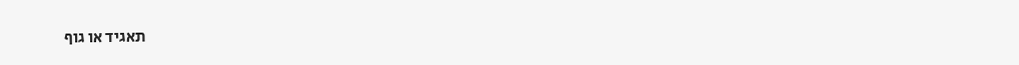תאגיד או גוף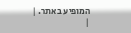המופיע באתר. |
|